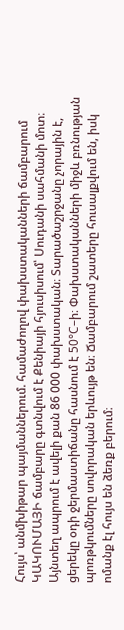Հույս՝ անմխիթար պայմաններում. համաժողով փախստականների ճամբարում
ԿԱԿՈՒՄԱՅԻ ճամբարը գտնվում է Քենիայի հյուսիսում՝ Սուդանի սահմանի մոտ։ Այնտեղ ապրում է ավելի քան 86 000 փախստական։ Տարածաշրջանը չորային է, ցերեկը օդի ջերմաստիճանը հասնում է 50°C–ի։ Փախստականների միջև բռնության պոռթկումները սովորական երևույթ են։ Ճամբարում շատերը հուսալքվում են, իսկ ոմանք էլ հույս են ձեռք բերում։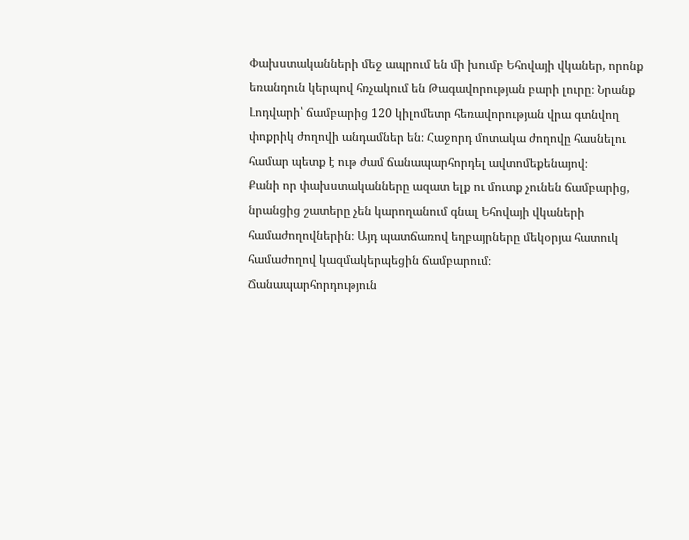Փախստականների մեջ ապրում են մի խումբ Եհովայի վկաներ, որոնք եռանդուն կերպով հռչակում են Թագավորության բարի լուրը։ Նրանք Լոդվարի՝ ճամբարից 120 կիլոմետր հեռավորության վրա գտնվող փոքրիկ ժողովի անդամներ են։ Հաջորդ մոտակա ժողովը հասնելու համար պետք է ութ ժամ ճանապարհորդել ավտոմեքենայով։
Քանի որ փախստականները ազատ ելք ու մուտք չունեն ճամբարից, նրանցից շատերը չեն կարողանում գնալ Եհովայի վկաների համաժողովներին։ Այդ պատճառով եղբայրները մեկօրյա հատուկ համաժողով կազմակերպեցին ճամբարում։
Ճանապարհորդություն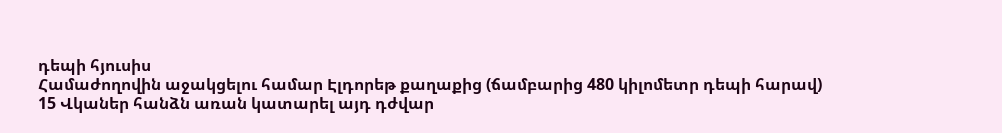դեպի հյուսիս
Համաժողովին աջակցելու համար Էլդորեթ քաղաքից (ճամբարից 480 կիլոմետր դեպի հարավ) 15 Վկաներ հանձն առան կատարել այդ դժվար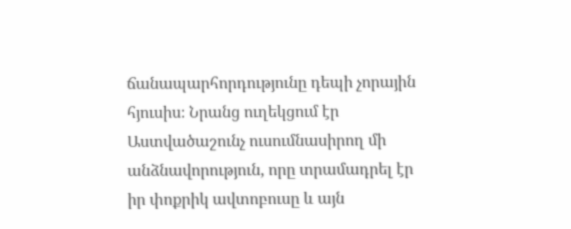ճանապարհորդությունը դեպի չորային հյուսիս։ Նրանց ուղեկցում էր Աստվածաշունչ ուսումնասիրող մի անձնավորություն, որը տրամադրել էր իր փոքրիկ ավտոբուսը և այն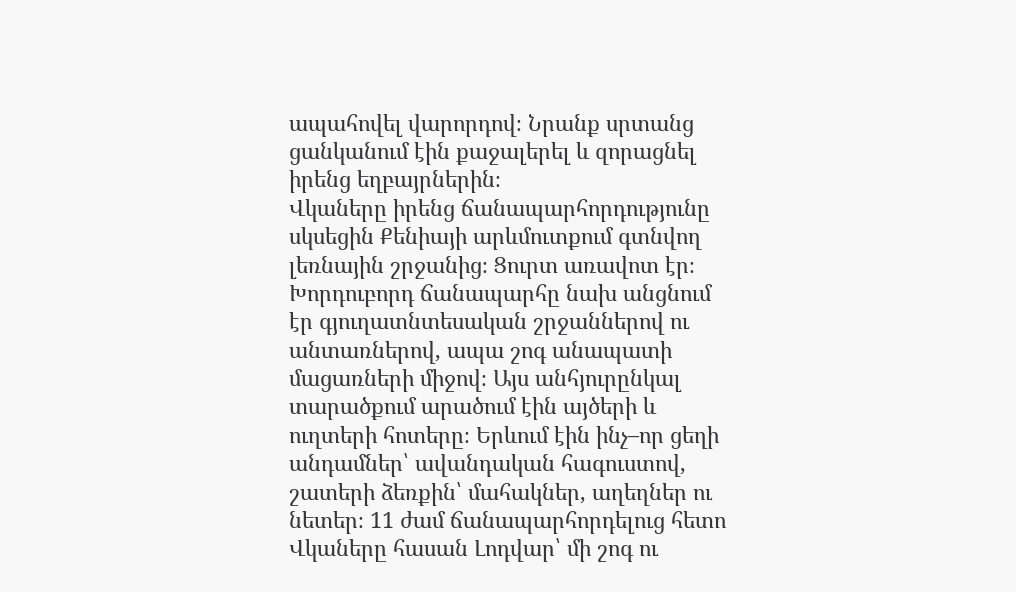ապահովել վարորդով։ Նրանք սրտանց ցանկանում էին քաջալերել և զորացնել իրենց եղբայրներին։
Վկաները իրենց ճանապարհորդությունը սկսեցին Քենիայի արևմուտքում գտնվող լեռնային շրջանից։ Ցուրտ առավոտ էր։ Խորդուբորդ ճանապարհը նախ անցնում էր գյուղատնտեսական շրջաններով ու անտառներով, ապա շոգ անապատի մացառների միջով։ Այս անհյուրընկալ տարածքում արածում էին այծերի և ուղտերի հոտերը։ Երևում էին ինչ–որ ցեղի անդամներ՝ ավանդական հագուստով, շատերի ձեռքին՝ մահակներ, աղեղներ ու նետեր։ 11 ժամ ճանապարհորդելուց հետո Վկաները հասան Լոդվար՝ մի շոգ ու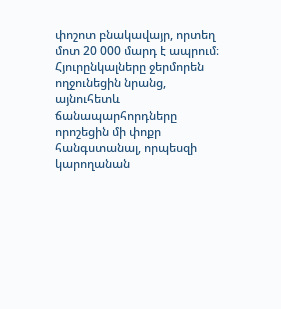փոշոտ բնակավայր, որտեղ մոտ 20 000 մարդ է ապրում։ Հյուրընկալները ջերմորեն ողջունեցին նրանց, այնուհետև ճանապարհորդները որոշեցին մի փոքր հանգստանալ, որպեսզի կարողանան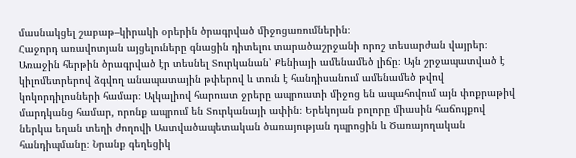մասնակցել շաբաթ–կիրակի օրերին ծրագրված միջոցառումներին։
Հաջորդ առավոտյան այցելուները գնացին դիտելու տարածաշրջանի որոշ տեսարժան վայրեր։ Առաջին հերթին ծրագրված էր տեսնել Տուրկանան՝ Քենիայի ամենամեծ լիճը։ Այն շրջապատված է կիլոմետրերով ձգվող անապատային թփերով և տուն է հանդիսանում ամենամեծ թվով կոկորդիլոսների համար։ Ալկալիով հարուստ ջրերը ապրուստի միջոց են ապահովում այն փոքրաթիվ մարդկանց համար, որոնք ապրում են Տուրկանայի ափին։ Երեկոյան բոլորը միասին հաճույքով ներկա եղան տեղի ժողովի Աստվածապետական ծառայության դպրոցին և Ծառայողական հանդիպմանը։ Նրանք գեղեցիկ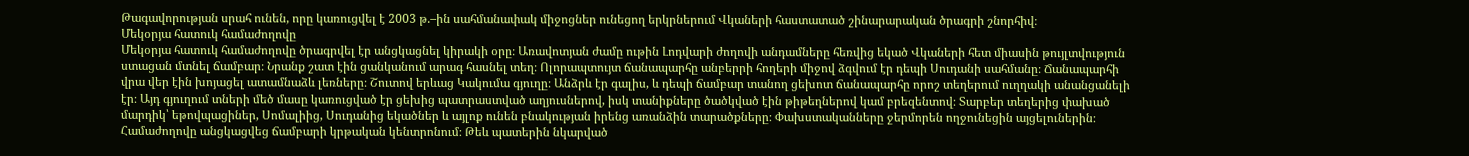Թագավորության սրահ ունեն, որը կառուցվել է 2003 թ.–ին սահմանափակ միջոցներ ունեցող երկրներում Վկաների հաստատած շինարարական ծրագրի շնորհիվ։
Մեկօրյա հատուկ համաժողովը
Մեկօրյա հատուկ համաժողովը ծրագրվել էր անցկացնել կիրակի օրը։ Առավոտյան ժամը ութին Լոդվարի ժողովի անդամները հեռվից եկած Վկաների հետ միասին թույլտվություն ստացան մտնել ճամբար։ Նրանք շատ էին ցանկանում արագ հասնել տեղ։ Ոլորապտույտ ճանապարհը անբերրի հողերի միջով ձգվում էր դեպի Սուդանի սահմանը։ Ճանապարհի վրա վեր էին խոյացել ատամնաձև լեռները։ Շուտով երևաց Կակումա գյուղը։ Անձրև էր գալիս, և դեպի ճամբար տանող ցեխոտ ճանապարհը որոշ տեղերում ուղղակի անանցանելի էր։ Այդ գյուղում տների մեծ մասը կառուցված էր ցեխից պատրաստված աղյուսներով, իսկ տանիքները ծածկված էին թիթեղներով կամ բրեզենտով։ Տարբեր տեղերից փախած մարդիկ՝ եթովպացիներ, Սոմալիից, Սուդանից եկածներ և այլոք ունեն բնակության իրենց առանձին տարածքները։ Փախստականները ջերմորեն ողջունեցին այցելուներին։
Համաժողովը անցկացվեց ճամբարի կրթական կենտրոնում։ Թեև պատերին նկարված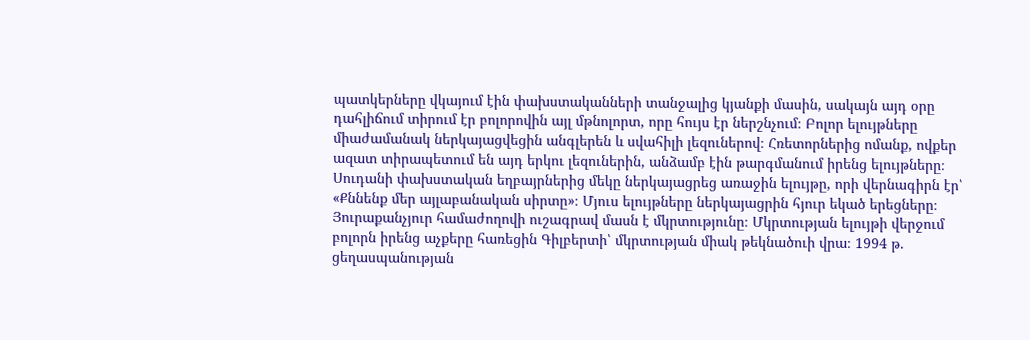պատկերները վկայում էին փախստականների տանջալից կյանքի մասին, սակայն այդ օրը դահլիճում տիրում էր բոլորովին այլ մթնոլորտ, որը հույս էր ներշնչում։ Բոլոր ելույթները միաժամանակ ներկայացվեցին անգլերեն և սվահիլի լեզուներով։ Հռետորներից ոմանք, ովքեր ազատ տիրապետում են այդ երկու լեզուներին, անձամբ էին թարգմանում իրենց ելույթները։ Սուդանի փախստական եղբայրներից մեկը ներկայացրեց առաջին ելույթը, որի վերնագիրն էր՝ «Քննենք մեր այլաբանական սիրտը»։ Մյուս ելույթները ներկայացրին հյուր եկած երեցները։
Յուրաքանչյուր համաժողովի ուշագրավ մասն է մկրտությունը։ Մկրտության ելույթի վերջում բոլորն իրենց աչքերը հառեցին Գիլբերտի՝ մկրտության միակ թեկնածուի վրա։ 1994 թ. ցեղասպանության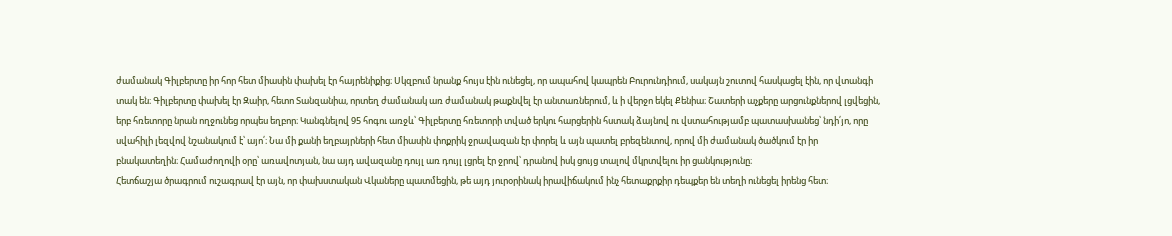ժամանակ Գիլբերտը իր հոր հետ միասին փախել էր հայրենիքից։ Սկզբում նրանք հույս էին ունեցել, որ ապահով կապրեն Բուրունդիում, սակայն շուտով հասկացել էին, որ վտանգի տակ են։ Գիլբերտը փախել էր Զաիր, հետո Տանզանիա, որտեղ ժամանակ առ ժամանակ թաքնվել էր անտառներում, և ի վերջո եկել Քենիա։ Շատերի աչքերը արցունքներով լցվեցին, երբ հռետորը նրան ողջունեց որպես եղբոր։ Կանգնելով 95 հոգու առջև՝ Գիլբերտը հռետորի տված երկու հարցերին հստակ ձայնով ու վստահությամբ պատասխանեց՝ նդի՛յո, որը սվահիլի լեզվով նշանակում է՝ այո՛։ Նա մի քանի եղբայրների հետ միասին փոքրիկ ջրավազան էր փորել և այն պատել բրեզենտով, որով մի ժամանակ ծածկում էր իր բնակատեղին։ Համաժողովի օրը՝ առավոտյան, նա այդ ավազանը դույլ առ դույլ լցրել էր ջրով՝ դրանով իսկ ցույց տալով մկրտվելու իր ցանկությունը։
Հետճաշյա ծրագրում ուշագրավ էր այն, որ փախստական Վկաները պատմեցին, թե այդ յուրօրինակ իրավիճակում ինչ հետաքրքիր դեպքեր են տեղի ունեցել իրենց հետ։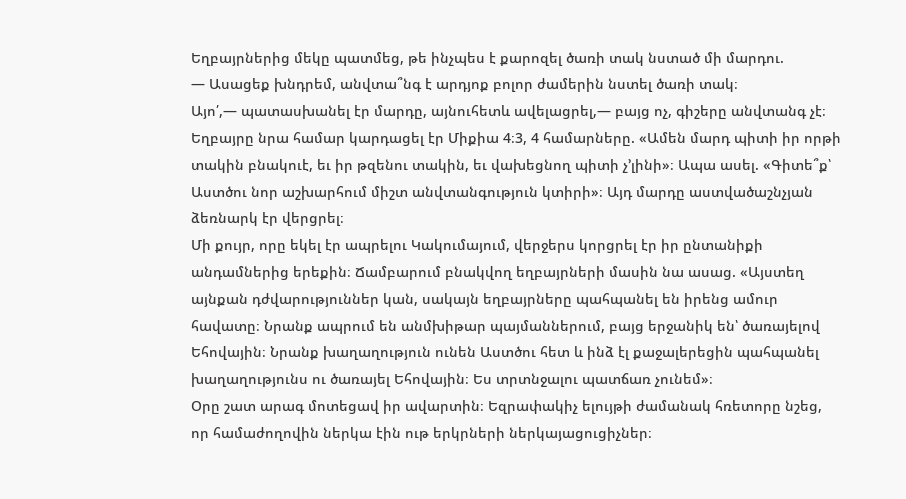Եղբայրներից մեկը պատմեց, թե ինչպես է քարոզել ծառի տակ նստած մի մարդու.
— Ասացեք խնդրեմ, անվտա՞նգ է արդյոք բոլոր ժամերին նստել ծառի տակ։
Այո՛,— պատասխանել էր մարդը, այնուհետև ավելացրել,— բայց ոչ, գիշերը անվտանգ չէ։
Եղբայրը նրա համար կարդացել էր Միքիա 4։3, 4 համարները. «Ամեն մարդ պիտի իր որթի տակին բնակուէ, եւ իր թզենու տակին, եւ վախեցնող պիտի չ’լինի»։ Ապա ասել. «Գիտե՞ք՝ Աստծու նոր աշխարհում միշտ անվտանգություն կտիրի»։ Այդ մարդը աստվածաշնչյան ձեռնարկ էր վերցրել։
Մի քույր, որը եկել էր ապրելու Կակումայում, վերջերս կորցրել էր իր ընտանիքի անդամներից երեքին։ Ճամբարում բնակվող եղբայրների մասին նա ասաց. «Այստեղ այնքան դժվարություններ կան, սակայն եղբայրները պահպանել են իրենց ամուր հավատը։ Նրանք ապրում են անմխիթար պայմաններում, բայց երջանիկ են՝ ծառայելով Եհովային։ Նրանք խաղաղություն ունեն Աստծու հետ և ինձ էլ քաջալերեցին պահպանել խաղաղությունս ու ծառայել Եհովային։ Ես տրտնջալու պատճառ չունեմ»։
Օրը շատ արագ մոտեցավ իր ավարտին։ Եզրափակիչ ելույթի ժամանակ հռետորը նշեց, որ համաժողովին ներկա էին ութ երկրների ներկայացուցիչներ։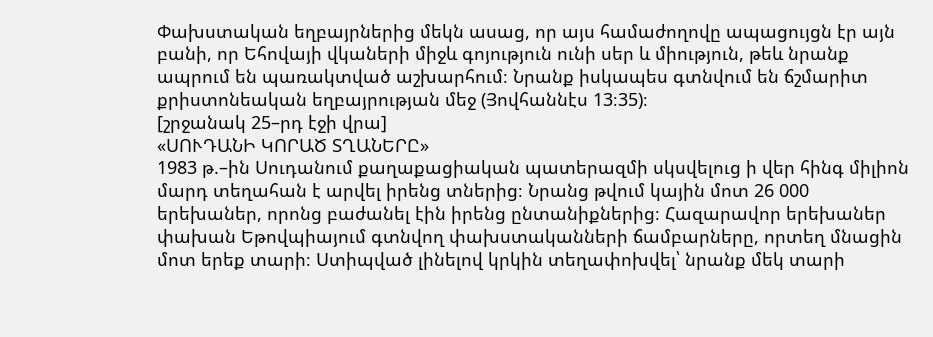Փախստական եղբայրներից մեկն ասաց, որ այս համաժողովը ապացույցն էր այն բանի, որ Եհովայի վկաների միջև գոյություն ունի սեր և միություն, թեև նրանք ապրում են պառակտված աշխարհում։ Նրանք իսկապես գտնվում են ճշմարիտ քրիստոնեական եղբայրության մեջ (Յովհաննէս 13։35)։
[շրջանակ 25–րդ էջի վրա]
«ՍՈՒԴԱՆԻ ԿՈՐԱԾ ՏՂԱՆԵՐԸ»
1983 թ.–ին Սուդանում քաղաքացիական պատերազմի սկսվելուց ի վեր հինգ միլիոն մարդ տեղահան է արվել իրենց տներից։ Նրանց թվում կային մոտ 26 000 երեխաներ, որոնց բաժանել էին իրենց ընտանիքներից։ Հազարավոր երեխաներ փախան Եթովպիայում գտնվող փախստականների ճամբարները, որտեղ մնացին մոտ երեք տարի։ Ստիպված լինելով կրկին տեղափոխվել՝ նրանք մեկ տարի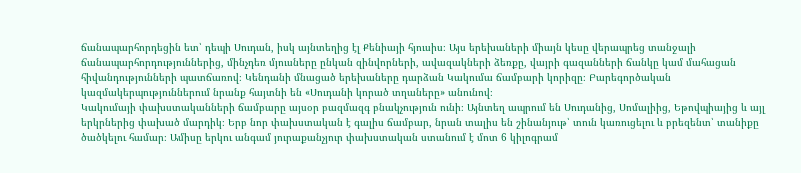ճանապարհորդեցին ետ՝ դեպի Սուդան, իսկ այնտեղից էլ Քենիայի հյուսիս։ Այս երեխաների միայն կեսը վերապրեց տանջալի ճանապարհորդություններից, մինչդեռ մյուսները ընկան զինվորների, ավազակների ձեռքը, վայրի գազանների ճանկը կամ մահացան հիվանդությունների պատճառով։ Կենդանի մնացած երեխաները դարձան Կակումա ճամբարի կորիզը։ Բարեգործական կազմակերպություններում նրանք հայտնի են «Սուդանի կորած տղաները» անունով։
Կակումայի փախստականների ճամբարը այսօր բազմազգ բնակչություն ունի։ Այնտեղ ապրում են Սուդանից, Սոմալիից, Եթովպիայից և այլ երկրներից փախած մարդիկ։ Երբ նոր փախստական է գալիս ճամբար, նրան տալիս են շինանյութ՝ տուն կառուցելու և բրեզենտ՝ տանիքը ծածկելու համար։ Ամիսը երկու անգամ յուրաքանչյուր փախստական ստանում է մոտ 6 կիլոգրամ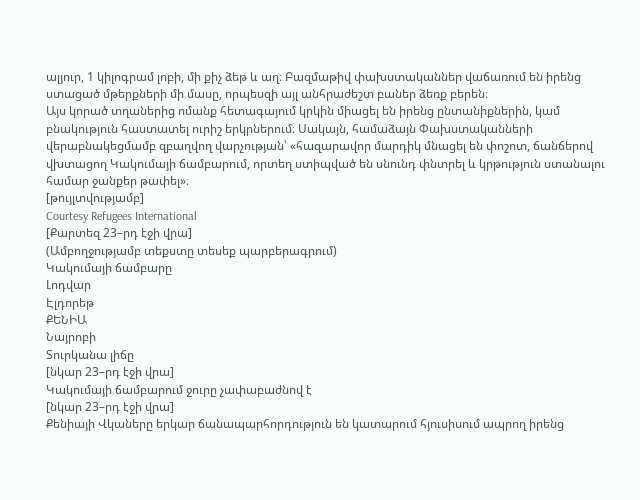ալյուր, 1 կիլոգրամ լոբի, մի քիչ ձեթ և աղ։ Բազմաթիվ փախստականներ վաճառում են իրենց ստացած մթերքների մի մասը, որպեսզի այլ անհրաժեշտ բաներ ձեռք բերեն։
Այս կորած տղաներից ոմանք հետագայում կրկին միացել են իրենց ընտանիքներին, կամ բնակություն հաստատել ուրիշ երկրներում։ Սակայն, համաձայն Փախստականների վերաբնակեցմամբ զբաղվող վարչության՝ «հազարավոր մարդիկ մնացել են փոշոտ, ճանճերով վխտացող Կակումայի ճամբարում, որտեղ ստիպված են սնունդ փնտրել և կրթություն ստանալու համար ջանքեր թափել»։
[թույլտվությամբ]
Courtesy Refugees International
[Քարտեզ 23–րդ էջի վրա]
(Ամբողջությամբ տեքստը տեսեք պարբերագրում)
Կակումայի ճամբարը
Լոդվար
Էլդորեթ
ՔԵՆԻԱ
Նայրոբի
Տուրկանա լիճը
[նկար 23–րդ էջի վրա]
Կակումայի ճամբարում ջուրը չափաբաժնով է
[նկար 23–րդ էջի վրա]
Քենիայի Վկաները երկար ճանապարհորդություն են կատարում հյուսիսում ապրող իրենց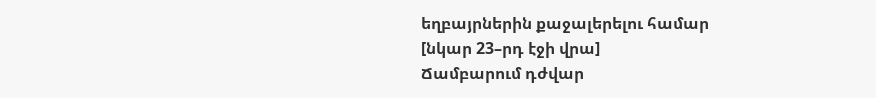եղբայրներին քաջալերելու համար
[նկար 23–րդ էջի վրա]
Ճամբարում դժվար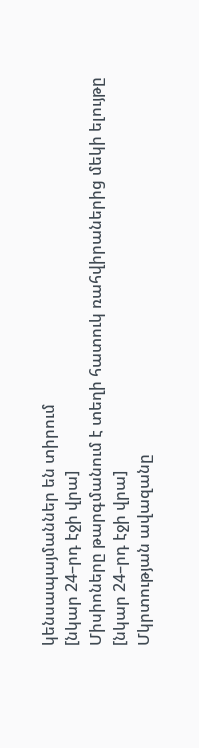կենսապայմաններ են տիրում
[նկար 24–րդ էջի վրա]
Միսիոները թարգմանում է տեղի հատուկ ռահվիրաներից մեկի ելույթը
[նկար 24–րդ էջի վրա]
Մկրտության ավազանը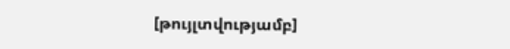[թույլտվությամբ]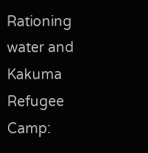Rationing water and Kakuma Refugee Camp: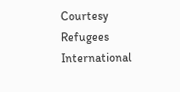Courtesy Refugees International